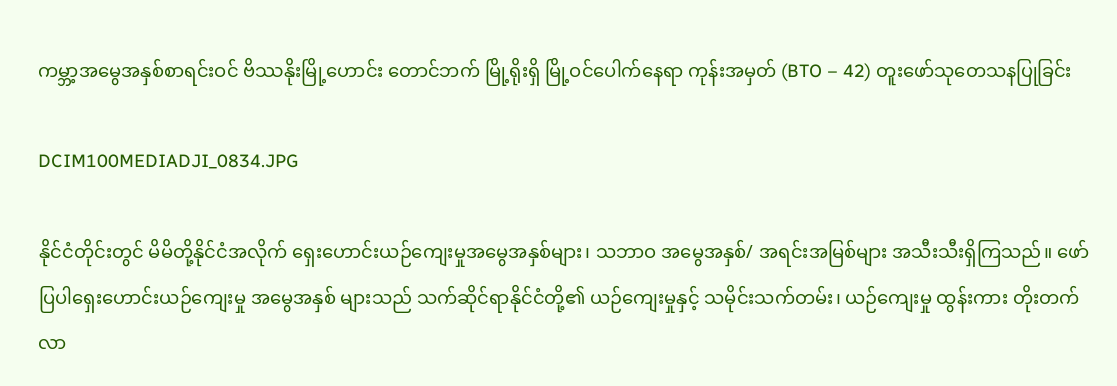ကမ္ဘာ့အမွေအနှစ်စာရင်းဝင် ဗိဿနိုးမြို့ဟောင်း တောင်ဘက် မြို့ရိုးရှိ မြို့ဝင်ပေါက်နေရာ ကုန်းအမှတ် (BTO – 42) တူးဖော်သုတေသနပြုခြင်း

DCIM100MEDIADJI_0834.JPG

နိုင်ငံတိုင်းတွင် မိမိတို့နိုင်ငံအလိုက် ရှေးဟောင်းယဉ်ကျေးမှုအမွေအနှစ်များ၊ သဘာဝ အမွေအနှစ်/ အရင်းအမြစ်များ အသီးသီးရှိကြသည်။ ဖော်ပြပါရှေးဟောင်းယဉ်ကျေးမှု အမွေအနှစ် များသည် သက်ဆိုင်ရာနိုင်ငံတို့၏ ယဉ်ကျေးမှုနှင့် သမိုင်းသက်တမ်း၊ ယဉ်ကျေးမှု ထွန်းကား တိုးတက်လာ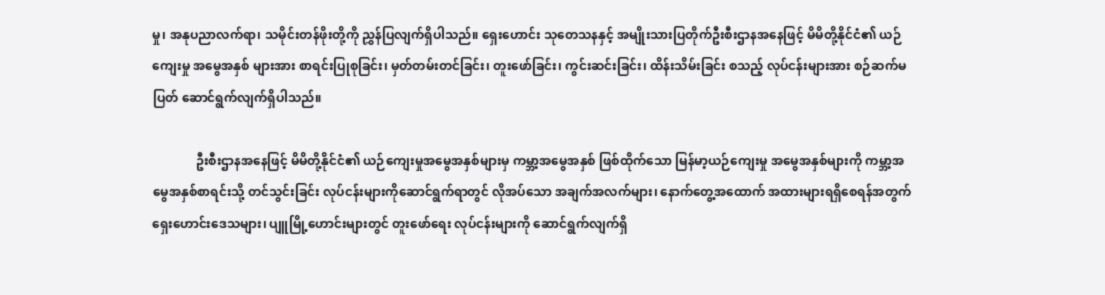မှု၊ အနုပညာလက်ရာ၊ သမိုင်းတန်ဖိုးတို့ကို ညွှန်ပြလျက်ရှိပါသည်။ ရှေးဟောင်း သုတေသနနှင့် အမျိုးသားပြတိုက်ဦးစီးဌာနအနေဖြင့် မိမိတို့နိုင်ငံ၏ ယဉ်ကျေးမှု အမွေအနှစ် များအား စာရင်းပြုစုခြင်း၊ မှတ်တမ်းတင်ခြင်း၊ တူးဖော်ခြင်း၊ ကွင်းဆင်းခြင်း၊ ထိန်းသိမ်းခြင်း စသည့် လုပ်ငန်းများအား စဉ်ဆက်မပြတ် ဆောင်ရွက်လျက်ရှိပါသည်။

              ဦးစီးဌာနအနေဖြင့် မိမိတို့နိုင်ငံ၏ ယဉ်ကျေးမှုအမွေအနှစ်များမှ ကမ္ဘာ့အမွေအနှစ် ဖြစ်ထိုက်သော မြန်မာ့ယဉ်ကျေးမှု အမွေအနှစ်များကို ကမ္ဘာ့အမွေအနှစ်စာရင်းသို့ တင်သွင်းခြင်း လုပ်ငန်းများကိုဆောင်ရွက်ရာတွင် လိုအပ်သော အချက်အလက်များ၊ နောက်တွေ့အထောက် အထားများရရှိစေရန်အတွက် ရှေးဟောင်းဒေသများ၊ ပျူမြို့ဟောင်းများတွင် တူးဖော်ရေး လုပ်ငန်းများကို ဆောင်ရွက်လျက်ရှိ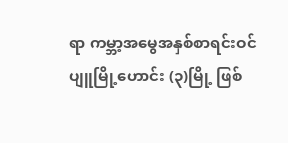ရာ ကမ္ဘာ့အမွေအနှစ်စာရင်းဝင် ပျူမြို့ဟောင်း (၃)မြို့ ဖြစ်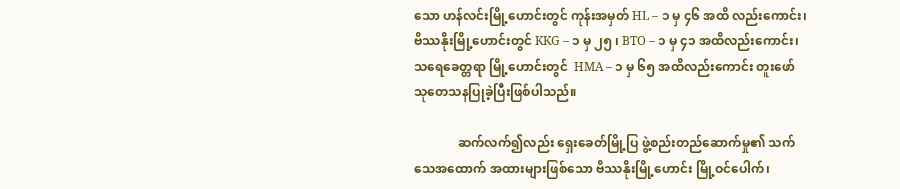သော ဟန်လင်းမြို့ဟောင်းတွင် ကုန်းအမှတ် HL – ၁ မှ ၄၆ အထိ လည်းကောင်း၊ ဗိဿနိုးမြို့ဟောင်းတွင် KKG – ၁ မှ ၂၅ ၊ BTO – ၁ မှ ၄၁ အထိလည်းကောင်း၊ သရေခေတ္တရာ မြို့ဟောင်းတွင်  HMA – ၁ မှ ၆၅ အထိလည်းကောင်း တူးဖော်သုတေသနပြုခဲ့ပြီးဖြစ်ပါသည်။

              ဆက်လက်၍လည်း ရှေးခေတ်မြို့ပြ ဖွဲ့စည်းတည်ဆောက်မှု၏ သက်သေအထောက် အထားများဖြစ်သော ဗိဿနိုးမြို့ဟောင်း မြို့ဝင်ပေါက်၊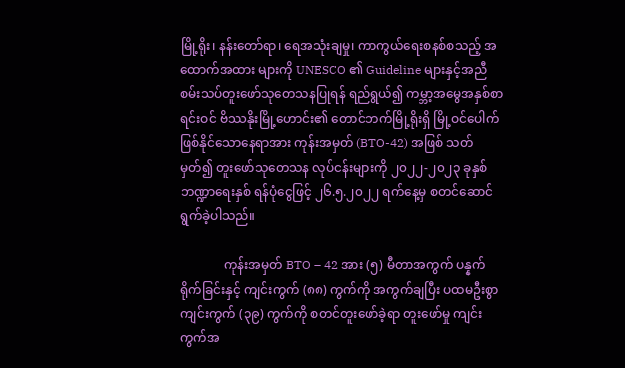မြို့ရိုး၊ နန်းတော်ရာ၊ ရေအသုံးချမှု၊ ကာကွယ်ရေးစနစ်စသည့် အထောက်အထား များကို UNESCO ၏ Guideline များနှင့်အညီ စမ်းသပ်တူးဖော်သုတေသနပြုရန် ရည်ရွယ်၍ ကမ္ဘာ့အမွေအနှစ်စာရင်းဝင် ဗိဿနိုးမြို့ဟောင်း၏ တောင်ဘက်မြို့ရိုးရှိ မြို့ဝင်ပေါက်ဖြစ်နိုင်သောနေရာအား ကုန်းအမှတ် (BTO-42) အဖြစ် သတ်မှတ်၍ တူးဖော်သုတေသန လုပ်ငန်းများကို ၂၀၂၂-၂၀၂၃ ခုနှစ် ဘဏ္ဍာရေးနှစ် ရန်ပုံငွေဖြင့် ၂၆.၅.၂၀၂၂ ရက်နေ့မှ စတင်ဆောင်ရွက်ခဲ့ပါသည်။

              ကုန်းအမှတ် BTO – 42 အား (၅) မီတာအကွက် ပန္နက်ရိုက်ခြင်းနှင့် ကျင်းကွက် (၈၈) ကွက်ကို အကွက်ချပြီး ပထမဦးစွာ ကျင်းကွက် (၃၉) ကွက်ကို စတင်တူးဖော်ခဲ့ရာ တူးဖော်မှု ကျင်းကွက်အ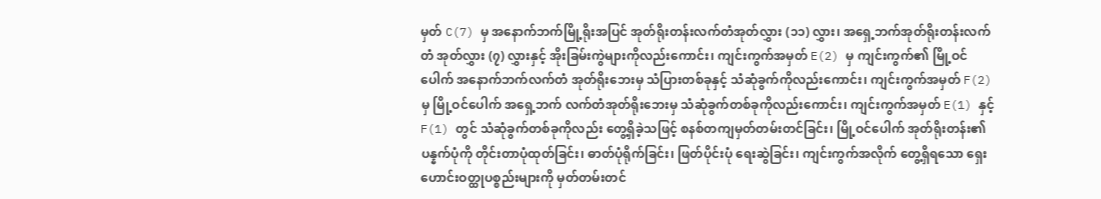မှတ် C(7) မှ အနောက်ဘက်မြို့ရိုးအပြင် အုတ်ရိုးတန်းလက်တံအုတ်လွှား (၁၁) လွှား၊ အရှေ့ဘက်အုတ်ရိုးတန်းလက်တံ အုတ်လွှား (၇) လွှားနှင့် အိုးခြမ်းကွဲများကိုလည်းကောင်း၊ ကျင်းကွက်အမှတ် E(2) မှ ကျင်းကွက်၏ မြို့ဝင်ပေါက် အနောက်ဘက်လက်တံ အုတ်ရိုးဘေးမှ သံပြားတစ်ခုနှင့် သံဆုံခွက်ကိုလည်းကောင်း၊ ကျင်းကွက်အမှတ် F(2) မှ မြို့ဝင်ပေါက် အရှေ့ဘက် လက်တံအုတ်ရိုးဘေးမှ သံဆုံခွက်တစ်ခုကိုလည်းကောင်း၊ ကျင်းကွက်အမှတ် E(1) နှင့် F(1) တွင် သံဆုံခွက်တစ်ခုကိုလည်း တွေ့ရှိခဲ့သဖြင့် စနစ်တကျမှတ်တမ်းတင်ခြင်း၊ မြို့ဝင်ပေါက် အုတ်ရိုးတန်း၏ ပန္နက်ပုံကို တိုင်းတာပုံထုတ်ခြင်း၊ ဓာတ်ပုံရိုက်ခြင်း၊ ဖြတ်ပိုင်းပုံ ရေးဆွဲခြင်း၊ ကျင်းကွက်အလိုက် တွေ့ရှိရသော ရှေးဟောင်းဝတ္ထုပစ္စည်းများကို မှတ်တမ်းတင်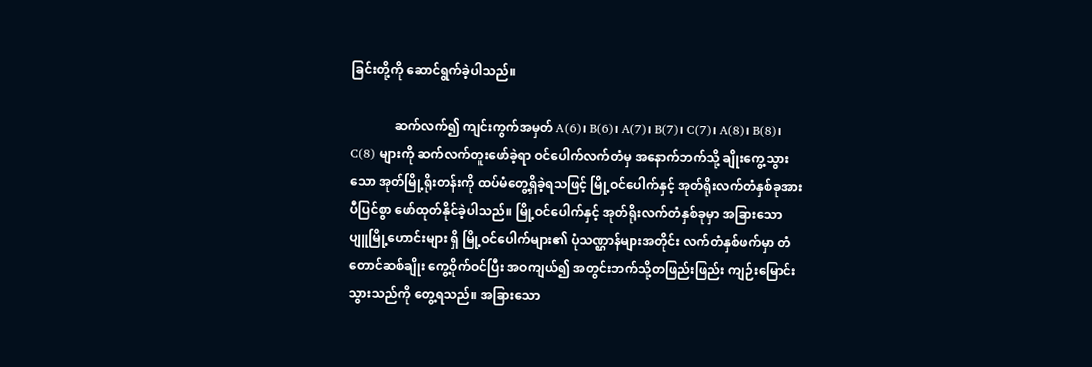ခြင်းတို့ကို ဆောင်ရွက်ခဲ့ပါသည်။

              ဆက်လက်၍ ကျင်းကွက်အမှတ် A(6)၊ B(6)၊ A(7)၊ B(7)၊ C(7)၊ A(8)၊ B(8)၊ C(8) များကို ဆက်လက်တူးဖော်ခဲ့ရာ ဝင်ပေါက်လက်တံမှ အနောက်ဘက်သို့ ချိုးကွေ့သွားသော အုတ်မြို့ရိုးတန်းကို ထပ်မံတွေ့ရှိခဲ့ရသဖြင့် မြို့ဝင်ပေါက်နှင့် အုတ်ရိုးလက်တံနှစ်ခုအား ပီပြင်စွာ ဖော်ထုတ်နိုင်ခဲ့ပါသည်။ မြို့ဝင်ပေါက်နှင့် အုတ်ရိုးလက်တံနှစ်ခုမှာ အခြားသော ပျူမြို့ဟောင်းများ ရှိ မြို့ဝင်ပေါက်များ၏ ပုံသဏ္ဌာန်များအတိုင်း လက်တံနှစ်ဖက်မှာ တံတောင်ဆစ်ချိုး ကွေ့ဝိုက်ဝင်ပြီး အဝကျယ်၍ အတွင်းဘက်သို့တဖြည်းဖြည်း ကျဉ်းမြောင်းသွားသည်ကို တွေ့ရသည်။ အခြားသော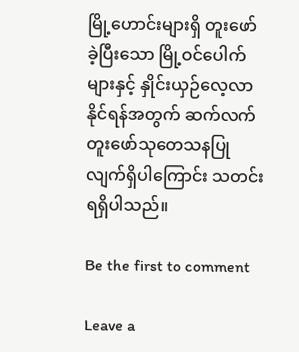မြို့ဟောင်းများရှိ တူးဖော်ခဲ့ပြီးသော မြို့ဝင်ပေါက်များနှင့် နှိုင်းယှဉ်လေ့လာနိုင်ရန်အတွက် ဆက်လက်တူးဖော်သုတေသနပြုလျက်ရှိပါကြောင်း သတင်းရရှိပါသည်။

Be the first to comment

Leave a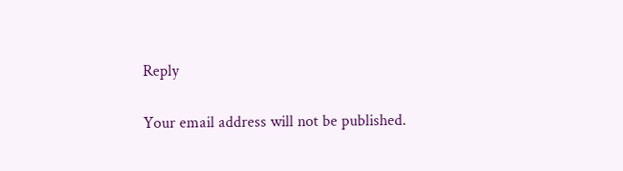Reply

Your email address will not be published.